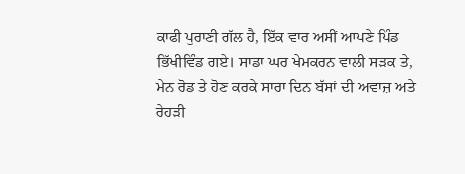ਕਾਫੀ ਪੁਰਾਣੀ ਗੱਲ ਹੈ, ਇੱਕ ਵਾਰ ਅਸੀਂ ਆਪਣੇ ਪਿੰਡ ਭਿੱਖੀਵਿੰਡ ਗਏ। ਸਾਡਾ ਘਰ ਖੇਮਕਰਨ ਵਾਲੀ ਸੜਕ ਤੇ, ਮੇਨ ਰੋਡ ਤੇ ਹੋਣ ਕਰਕੇ ਸਾਰਾ ਦਿਨ ਬੱਸਾਂ ਦੀ ਅਵਾਜ਼ ਅਤੇ ਰੇਹੜੀ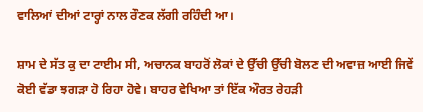ਵਾਲਿਆਂ ਦੀਆਂ ਟਾਰ੍ਹਾਂ ਨਾਲ ਰੌਣਕ ਲੱਗੀ ਰਹਿੰਦੀ ਆ।

ਸ਼ਾਮ ਦੇ ਸੱਤ ਕੁ ਦਾ ਟਾਈਮ ਸੀ, ਅਚਾਨਕ ਬਾਹਰੋਂ ਲੋਕਾਂ ਦੇ ਉੱਚੀ ਉੱਚੀ ਬੋਲਣ ਦੀ ਅਵਾਜ਼ ਆਈ ਜਿਵੇਂ ਕੋਈ ਵੱਡਾ ਝਗੜਾ ਹੋ ਰਿਹਾ ਹੋਵੇ। ਬਾਹਰ ਵੇਖਿਆ ਤਾਂ ਇੱਕ ਔਰਤ ਰੇਹੜੀ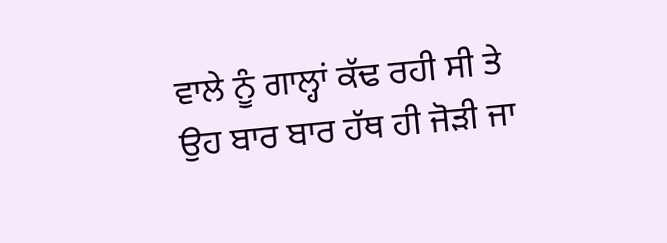ਵਾਲੇ ਨੂੰ ਗਾਲ੍ਹਾਂ ਕੱਢ ਰਹੀ ਸੀ ਤੇ ਉਹ ਬਾਰ ਬਾਰ ਹੱਥ ਹੀ ਜੋੜੀ ਜਾ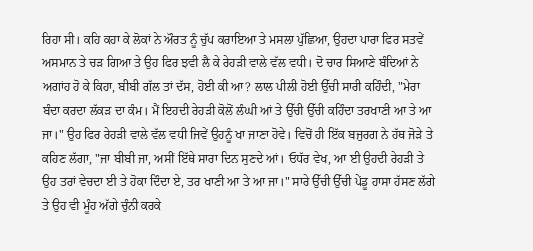ਰਿਹਾ ਸੀ। ਕਹਿ ਕਹਾ ਕੇ ਲੋਕਾਂ ਨੇ ਔਰਤ ਨੂੰ ਚੁੱਪ ਕਰਾਇਆ ਤੇ ਮਸਲਾ ਪੁੱਛਿਆ, ਉਹਦਾ ਪਾਰਾ ਫਿਰ ਸਤਵੇਂ ਅਸਮਾਨ ਤੇ ਚੜ ਗਿਆ ਤੇ ਉਹ ਫਿਰ ਝਵੀ ਲੈ ਕੇ ਰੇਹੜੀ ਵਾਲੇ ਵੱਲ ਵਧੀ। ਦੋ ਚਾਰ ਸਿਆਣੇ ਬੰਦਿਆਂ ਨੇ ਅਗਾਂਹ ਹੋ ਕੇ ਕਿਹਾ, ਬੀਬੀ ਗੱਲ ਤਾਂ ਦੱਸ, ਹੋਈ ਕੀ ਆ? ਲਾਲ ਪੀਲੀ ਹੋਈ ਉੱਚੀ ਸਾਰੀ ਕਹਿੰਦੀ, "ਮੇਰਾ ਬੰਦਾ ਕਰਦਾ ਲੱਕੜ ਦਾ ਕੰਮ। ਮੈਂ ਇਹਦੀ ਰੇਹੜੀ ਕੋਲੋਂ ਲੰਘੀ ਆਂ ਤੇ ਉੱਚੀ ਉੱਚੀ ਕਹਿੰਦਾ ਤਰਖਾਣੀ ਆ ਤੇ ਆ ਜਾ।" ਉਹ ਫਿਰ ਰੇਹੜੀ ਵਾਲੇ ਵੱਲ ਵਧੀ ਜਿਵੇਂ ਉਹਨੂੰ ਖਾ ਜਾਣਾ ਹੋਵੇ। ਵਿਚੋਂ ਹੀ ਇੱਕ ਬਜੁਰਗ ਨੇ ਹੱਥ ਜੋੜੇ ਤੇ ਕਹਿਣ ਲੱਗਾ, "ਜਾ ਬੀਬੀ ਜਾ, ਅਸੀਂ ਇੱਥੇ ਸਾਰਾ ਦਿਨ ਸੁਣਦੇ ਆਂ। ਓਧੱਰ ਵੇਖ, ਆ ਈ ਉਹਦੀ ਰੇਹੜੀ ਤੇ ਉਹ ਤਰਾਂ ਵੇਚਦਾ ਈ ਤੇ ਹੋਕਾ ਦਿੰਦਾ ਏ, ਤਰ ਖਾਣੀ ਆ ਤੇ ਆ ਜਾ।" ਸਾਰੇ ਉੱਚੀ ਉੱਚੀ ਪੇਂਡੂ ਹਾਸਾ ਹੱਸਣ ਲੱਗੇ ਤੇ ਉਹ ਵੀ ਮੂੰਹ ਅੱਗੇ ਚੁੰਨੀ ਕਰਕੇ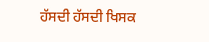ਹੱਸਦੀ ਹੱਸਦੀ ਖਿਸਕ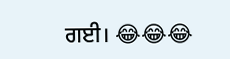ਗਈ। 😂😂😂